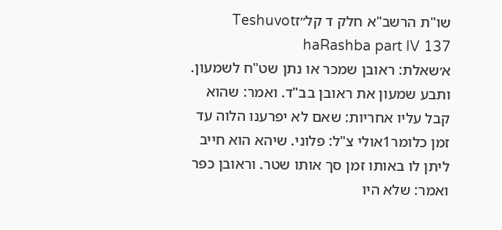שו"ת הרשב"א חלק ד קל״זTeshuvot haRashba part IV 137
א׳שאלת: ראובן שמכר או נתן שט"ח לשמעון. ותבע שמעון את ראובן בב"ד. ואמר: שהוא קבל עליו אחריות: שאם לא יפרענו הלוה עד זמן כלומר1אולי צ"ל: פלוני. שיהא הוא חייב ליתן לו באותו זמן סך אותו שטר. וראובן כפר ואמר: שלא היו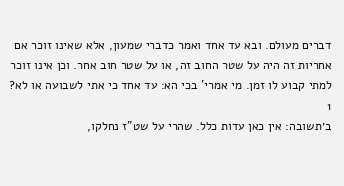דברים מעולם. ובא עד אחד ואמר כדברי שמעון, אלא שאינו זוכר אם אחריות זה היה על שטר החוב זה, או על שטר חוב אחר. וכן אינו זוכר למתי קבוע לו זמן. מי אמרי' בכי הא: עד אחד כי אתי לשבועה או לא?
1
ב׳תשובה: אין כאן עדות כלל. שהרי על שט"ז נחלקו,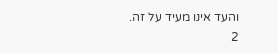והעד אינו מעיד על זה.
2